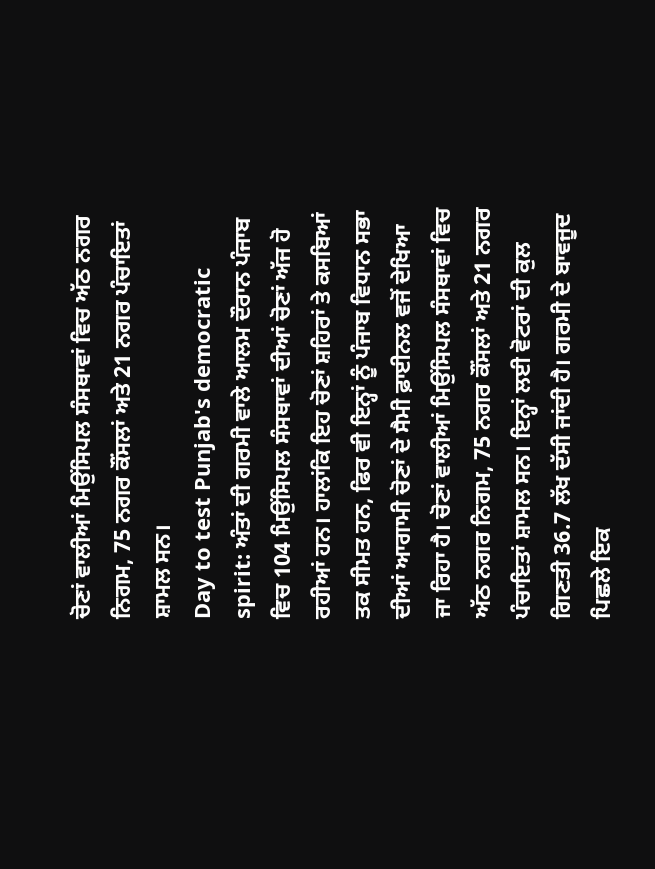ਚੋਣਾਂ ਵਾਲੀਆਂ ਮਿਉਂਸਿਪਲ ਸੰਸਥਾਵਾਂ ਵਿਚ ਅੱਠ ਨਗਰ ਨਿਗਮ, 75 ਨਗਰ ਕੌਂਸਲਾਂ ਅਤੇ 21 ਨਗਰ ਪੰਚਾਇਤਾਂ ਸ਼ਾਮਲ ਸਨ।
Day to test Punjab's democratic spirit: ਅੰਤਾਂ ਦੀ ਗਰਮੀ ਵਾਲੇ ਆਲਮ ਦੌਰਾਨ ਪੰਜਾਬ ਵਿਚ 104 ਮਿਉਂਸਿਪਲ ਸੰਸਥਾਵਾਂ ਦੀਆਂ ਚੋਣਾਂ ਅੱਜ ਹੋ ਰਹੀਆਂ ਹਨ। ਹਾਲਾਂਕਿ ਇਹ ਚੋਣਾਂ ਸ਼ਹਿਰਾਂ ਤੇ ਕਸਬਿਆਂ ਤਕ ਸੀਮਤ ਹਨ, ਫਿਰ ਵੀ ਇਨ੍ਹਾਂ ਨੂੰ ਪੰਜਾਬ ਵਿਧਾਨ ਸਭਾ ਦੀਆਂ ਆਗਾਮੀ ਚੋਣਾਂ ਦੇ ਸੈਮੀ ਫ਼ਾਈਨਲ ਵਜੋਂ ਦੇਖਿਆ ਜਾ ਰਿਹਾ ਹੈ। ਚੋਣਾਂ ਵਾਲੀਆਂ ਮਿਉਂਸਿਪਲ ਸੰਸਥਾਵਾਂ ਵਿਚ ਅੱਠ ਨਗਰ ਨਿਗਮ, 75 ਨਗਰ ਕੌਂਸਲਾਂ ਅਤੇ 21 ਨਗਰ ਪੰਚਾਇਤਾਂ ਸ਼ਾਮਲ ਸਨ। ਇਨ੍ਹਾਂ ਲਈ ਵੋਟਰਾਂ ਦੀ ਕੁਲ ਗਿਣਤੀ 36.7 ਲੱਖ ਦੱਸੀ ਜਾਂਦੀ ਹੈ। ਗਰਮੀ ਦੇ ਬਾਵਜੂਦ ਪਿਛਲੇ ਇਕ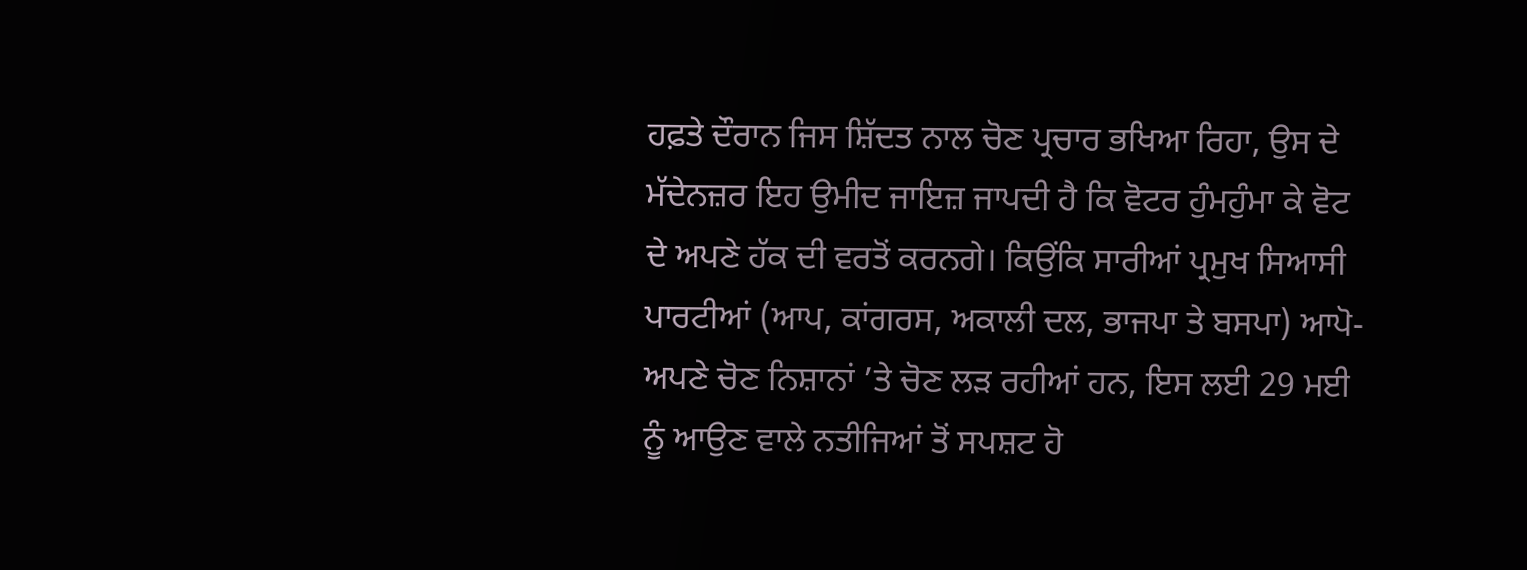ਹਫ਼ਤੇ ਦੌਰਾਨ ਜਿਸ ਸ਼ਿੱਦਤ ਨਾਲ ਚੋਣ ਪ੍ਰਚਾਰ ਭਖਿਆ ਰਿਹਾ, ਉਸ ਦੇ ਮੱਦੇਨਜ਼ਰ ਇਹ ਉਮੀਦ ਜਾਇਜ਼ ਜਾਪਦੀ ਹੈ ਕਿ ਵੋਟਰ ਹੁੰਮਹੁੰਮਾ ਕੇ ਵੋਟ ਦੇ ਅਪਣੇ ਹੱਕ ਦੀ ਵਰਤੋਂ ਕਰਨਗੇ। ਕਿਉਂਕਿ ਸਾਰੀਆਂ ਪ੍ਰਮੁਖ ਸਿਆਸੀ ਪਾਰਟੀਆਂ (ਆਪ, ਕਾਂਗਰਸ, ਅਕਾਲੀ ਦਲ, ਭਾਜਪਾ ਤੇ ਬਸਪਾ) ਆਪੋ-ਅਪਣੇ ਚੋਣ ਨਿਸ਼ਾਨਾਂ ’ਤੇ ਚੋਣ ਲੜ ਰਹੀਆਂ ਹਨ, ਇਸ ਲਈ 29 ਮਈ ਨੂੰ ਆਉਣ ਵਾਲੇ ਨਤੀਜਿਆਂ ਤੋਂ ਸਪਸ਼ਟ ਹੋ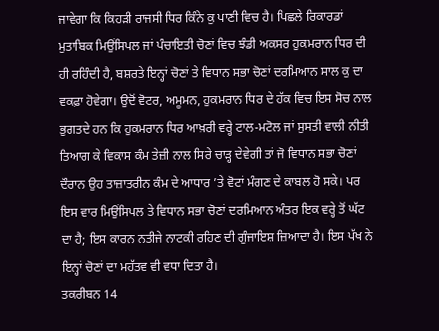ਜਾਵੇਗਾ ਕਿ ਕਿਹੜੀ ਰਾਜਸੀ ਧਿਰ ਕਿੰਨੇ ਕੁ ਪਾਣੀ ਵਿਚ ਹੈ। ਪਿਛਲੇ ਰਿਕਾਰਡਾਂ ਮੁਤਾਬਿਕ ਮਿਉਂਸਿਪਲ ਜਾਂ ਪੰਚਾਇਤੀ ਚੋਣਾਂ ਵਿਚ ਝੰਡੀ ਅਕਸਰ ਹੁਕਮਰਾਨ ਧਿਰ ਦੀ ਹੀ ਰਹਿੰਦੀ ਹੈ, ਬਸ਼ਰਤੇ ਇਨ੍ਹਾਂ ਚੋਣਾਂ ਤੇ ਵਿਧਾਨ ਸਭਾ ਚੋਣਾਂ ਦਰਮਿਆਨ ਸਾਲ ਕੁ ਦਾ ਵਕਫ਼ਾ ਹੋਵੇਗਾ। ਉਦੋਂ ਵੋਟਰ, ਅਮੂਮਨ, ਹੁਕਮਰਾਨ ਧਿਰ ਦੇ ਹੱਕ ਵਿਚ ਇਸ ਸੋਚ ਨਾਲ ਭੁਗਤਦੇ ਹਨ ਕਿ ਹੁਕਮਰਾਨ ਧਿਰ ਆਖ਼ਰੀ ਵਰ੍ਹੇ ਟਾਲ-ਮਟੋਲ ਜਾਂ ਸੁਸਤੀ ਵਾਲੀ ਨੀਤੀ ਤਿਆਗ ਕੇ ਵਿਕਾਸ ਕੰਮ ਤੇਜ਼ੀ ਨਾਲ ਸਿਰੇ ਚਾੜ੍ਹ ਦੇਵੇਗੀ ਤਾਂ ਜੋ ਵਿਧਾਨ ਸਭਾ ਚੋਣਾਂ ਦੌਰਾਨ ਉਹ ਤਾਜ਼ਾਤਰੀਨ ਕੰਮ ਦੇ ਆਧਾਰ ’ਤੇ ਵੋਟਾਂ ਮੰਗਣ ਦੇ ਕਾਬਲ ਹੋ ਸਕੇ। ਪਰ ਇਸ ਵਾਰ ਮਿਉਂਸਿਪਲ ਤੇ ਵਿਧਾਨ ਸਭਾ ਚੋਣਾਂ ਦਰਮਿਆਨ ਅੰਤਰ ਇਕ ਵਰ੍ਹੇ ਤੋਂ ਘੱਟ ਦਾ ਹੈ; ਇਸ ਕਾਰਨ ਨਤੀਜੇ ਨਾਟਕੀ ਰਹਿਣ ਦੀ ਗੁੰਜਾਇਸ਼ ਜ਼ਿਆਦਾ ਹੈ। ਇਸ ਪੱਖ ਨੇ ਇਨ੍ਹਾਂ ਚੋਣਾਂ ਦਾ ਮਹੱਤਵ ਵੀ ਵਧਾ ਦਿਤਾ ਹੈ।
ਤਕਰੀਬਨ 14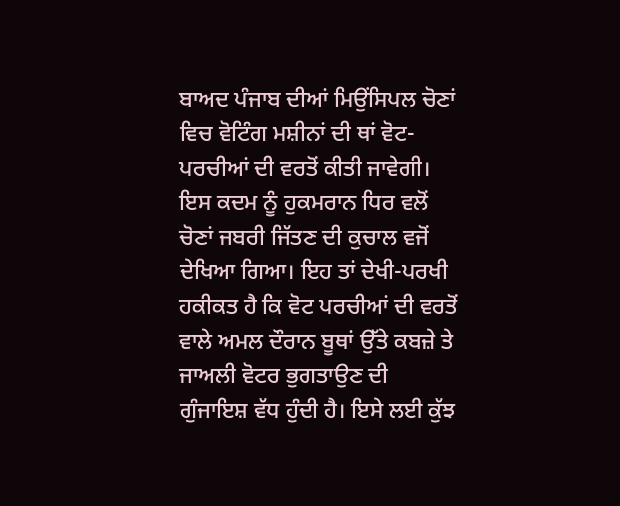ਬਾਅਦ ਪੰਜਾਬ ਦੀਆਂ ਮਿਉਂਸਿਪਲ ਚੋਣਾਂ ਵਿਚ ਵੋਟਿੰਗ ਮਸ਼ੀਨਾਂ ਦੀ ਥਾਂ ਵੋਟ-ਪਰਚੀਆਂ ਦੀ ਵਰਤੋਂ ਕੀਤੀ ਜਾਵੇਗੀ। ਇਸ ਕਦਮ ਨੂੰ ਹੁਕਮਰਾਨ ਧਿਰ ਵਲੋਂ ਚੋਣਾਂ ਜਬਰੀ ਜਿੱਤਣ ਦੀ ਕੁਚਾਲ ਵਜੋਂ ਦੇਖਿਆ ਗਿਆ। ਇਹ ਤਾਂ ਦੇਖੀ-ਪਰਖੀ ਹਕੀਕਤ ਹੈ ਕਿ ਵੋਟ ਪਰਚੀਆਂ ਦੀ ਵਰਤੋਂ ਵਾਲੇ ਅਮਲ ਦੌਰਾਨ ਬੂਥਾਂ ਉੱਤੇ ਕਬਜ਼ੇ ਤੇ ਜਾਅਲੀ ਵੋਟਰ ਭੁਗਤਾਉਣ ਦੀ ਗੁੰਜਾਇਸ਼ ਵੱਧ ਹੁੰਦੀ ਹੈ। ਇਸੇ ਲਈ ਕੁੱਝ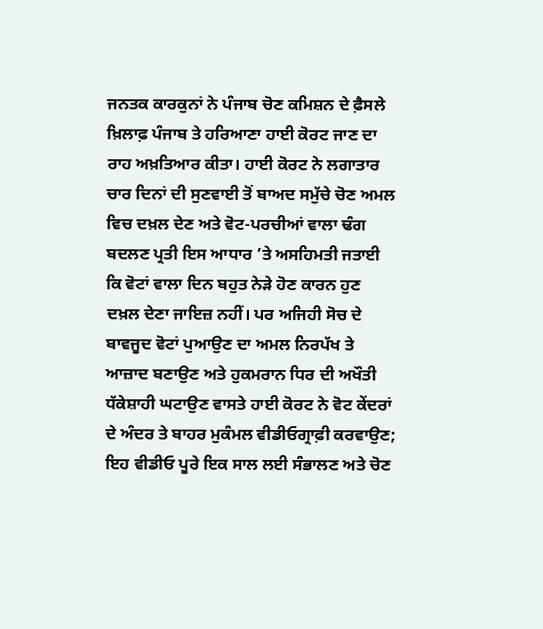ਜਨਤਕ ਕਾਰਕੁਨਾਂ ਨੇ ਪੰਜਾਬ ਚੋਣ ਕਮਿਸ਼ਨ ਦੇ ਫ਼ੈਸਲੇ ਖ਼ਿਲਾਫ਼ ਪੰਜਾਬ ਤੇ ਹਰਿਆਣਾ ਹਾਈ ਕੋਰਟ ਜਾਣ ਦਾ ਰਾਹ ਅਖ਼ਤਿਆਰ ਕੀਤਾ। ਹਾਈ ਕੋਰਟ ਨੇ ਲਗਾਤਾਰ ਚਾਰ ਦਿਨਾਂ ਦੀ ਸੁਣਵਾਈ ਤੋਂ ਬਾਅਦ ਸਮੁੱਚੇ ਚੋਣ ਅਮਲ ਵਿਚ ਦਖ਼ਲ ਦੇਣ ਅਤੇ ਵੋਟ-ਪਰਚੀਆਂ ਵਾਲਾ ਢੰਗ ਬਦਲਣ ਪ੍ਰਤੀ ਇਸ ਆਧਾਰ ’ਤੇ ਅਸਹਿਮਤੀ ਜਤਾਈ ਕਿ ਵੋਟਾਂ ਵਾਲਾ ਦਿਨ ਬਹੁਤ ਨੇੜੇ ਹੋਣ ਕਾਰਨ ਹੁਣ ਦਖ਼ਲ ਦੇਣਾ ਜਾਇਜ਼ ਨਹੀਂ। ਪਰ ਅਜਿਹੀ ਸੋਚ ਦੇ ਬਾਵਜੂਦ ਵੋਟਾਂ ਪੁਆਉਣ ਦਾ ਅਮਲ ਨਿਰਪੱਖ ਤੇ ਆਜ਼ਾਦ ਬਣਾਉਣ ਅਤੇ ਹੁਕਮਰਾਨ ਧਿਰ ਦੀ ਅਖੌਤੀ ਧੱਕੇਸ਼ਾਹੀ ਘਟਾਉਣ ਵਾਸਤੇ ਹਾਈ ਕੋਰਟ ਨੇ ਵੋਟ ਕੇਂਦਰਾਂ ਦੇ ਅੰਦਰ ਤੇ ਬਾਹਰ ਮੁਕੰਮਲ ਵੀਡੀਓਗ੍ਰਾਫ਼ੀ ਕਰਵਾਉਣ; ਇਹ ਵੀਡੀਓ ਪੂਰੇ ਇਕ ਸਾਲ ਲਈ ਸੰਭਾਲਣ ਅਤੇ ਚੋਣ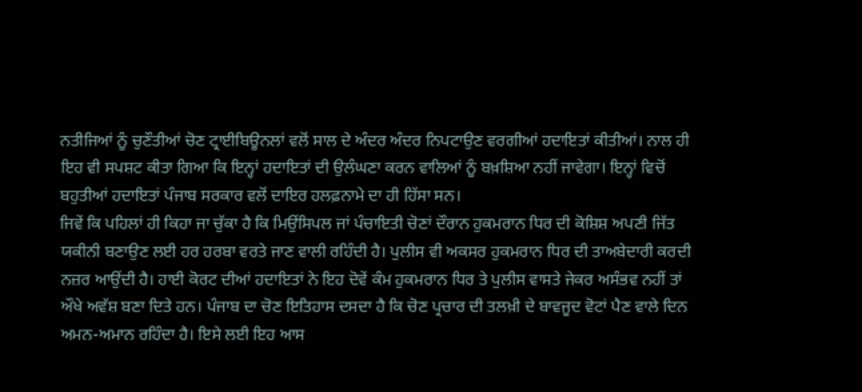ਨਤੀਜਿਆਂ ਨੂੰ ਚੁਣੌਤੀਆਂ ਚੋਣ ਟ੍ਰਾਈਬਿਊਨਲਾਂ ਵਲੋਂ ਸਾਲ ਦੇ ਅੰਦਰ ਅੰਦਰ ਨਿਪਟਾਉਣ ਵਰਗੀਆਂ ਹਦਾਇਤਾਂ ਕੀਤੀਆਂ। ਨਾਲ ਹੀ ਇਹ ਵੀ ਸਪਸ਼ਟ ਕੀਤਾ ਗਿਆ ਕਿ ਇਨ੍ਹਾਂ ਹਦਾਇਤਾਂ ਦੀ ਉਲੰਘਣਾ ਕਰਨ ਵਾਲਿਆਂ ਨੂੰ ਬਖ਼ਸ਼ਿਆ ਨਹੀਂ ਜਾਵੇਗਾ। ਇਨ੍ਹਾਂ ਵਿਚੋਂ ਬਹੁਤੀਆਂ ਹਦਾਇਤਾਂ ਪੰਜਾਬ ਸਰਕਾਰ ਵਲੋਂ ਦਾਇਰ ਹਲਫ਼ਨਾਮੇ ਦਾ ਹੀ ਹਿੱਸਾ ਸਨ।
ਜਿਵੇਂ ਕਿ ਪਹਿਲਾਂ ਹੀ ਕਿਹਾ ਜਾ ਚੁੱਕਾ ਹੈ ਕਿ ਮਿਉਂਸਿਪਲ ਜਾਂ ਪੰਚਾਇਤੀ ਚੋਣਾਂ ਦੌਰਾਨ ਹੁਕਮਰਾਨ ਧਿਰ ਦੀ ਕੋਸ਼ਿਸ਼ ਅਪਣੀ ਜਿੱਤ ਯਕੀਨੀ ਬਣਾਉਣ ਲਈ ਹਰ ਹਰਬਾ ਵਰਤੇ ਜਾਣ ਵਾਲੀ ਰਹਿੰਦੀ ਹੈ। ਪੁਲੀਸ ਵੀ ਅਕਸਰ ਹੁਕਮਰਾਨ ਧਿਰ ਦੀ ਤਾਅਬੇਦਾਰੀ ਕਰਦੀ ਨਜ਼ਰ ਆਉਂਦੀ ਹੈ। ਹਾਈ ਕੋਰਟ ਦੀਆਂ ਹਦਾਇਤਾਂ ਨੇ ਇਹ ਦੋਵੇਂ ਕੰਮ ਹੁਕਮਰਾਨ ਧਿਰ ਤੇ ਪੁਲੀਸ ਵਾਸਤੇ ਜੇਕਰ ਅਸੰਭਵ ਨਹੀਂ ਤਾਂ ਔਖੇ ਅਵੱਸ਼ ਬਣਾ ਦਿਤੇ ਹਨ। ਪੰਜਾਬ ਦਾ ਚੋਣ ਇਤਿਹਾਸ ਦਸਦਾ ਹੈ ਕਿ ਚੋਣ ਪ੍ਰਚਾਰ ਦੀ ਤਲਖ਼ੀ ਦੇ ਬਾਵਜੂਦ ਵੋਟਾਂ ਪੈਣ ਵਾਲੇ ਦਿਨ ਅਮਨ-ਅਮਾਨ ਰਹਿੰਦਾ ਹੈ। ਇਸੇ ਲਈ ਇਹ ਆਸ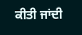ਕੀਤੀ ਜਾਂਦੀ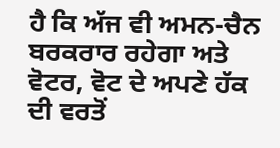ਹੈ ਕਿ ਅੱਜ ਵੀ ਅਮਨ-ਚੈਨ ਬਰਕਰਾਰ ਰਹੇਗਾ ਅਤੇ ਵੋਟਰ, ਵੋਟ ਦੇ ਅਪਣੇ ਹੱਕ ਦੀ ਵਰਤੋਂ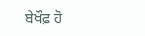ਬੇਖੌਫ਼ ਹੋ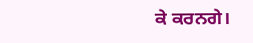ਕੇ ਕਰਨਗੇ।